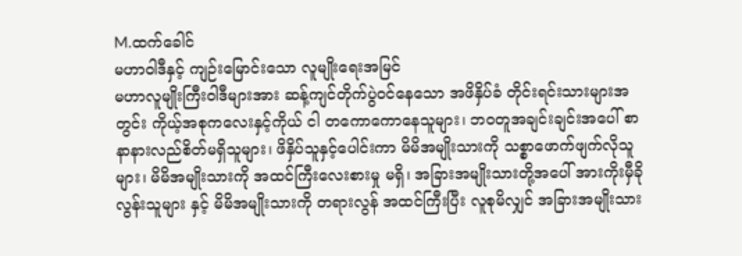M.ထက်ခေါင်
မဟာဝါဒီနှင့် ကျဉ်းမြောင်းသော လူမျိုးရေးအမြင်
မဟာလူမျိုးကြီးဝါဒီများအား ဆန့်ကျင်တိုက်ပွဲဝင်နေသော အဖိနှိပ်ခံ တိုင်းရင်းသားများအတွင်း ကိုယ့်အစုကလေးနှင့်ကိုယ် ငါ တကောကောနေသူများ၊ ဘဝတူအချင်းချင်းအပေါ် စာနာနားလည်စိတ်မရှိသူများ၊ ဖိနှိပ်သူနှင့်ပေါင်းကာ မိမိအမျိုးသားကို သစ္စာဖောက်ဖျက်လိုသူများ၊ မိမိအမျိုးသားကို အထင်ကြီးလေးစားမှု မရှိ၊ အခြားအမျိုးသားတို့အပေါ် အားကိုးမှီခိုလွန်းသူများ နှင့် မိမိအမျိုးသားကို တရားလွန် အထင်ကြီးပြီး လူစုမိလျှင် အခြားအမျိုးသား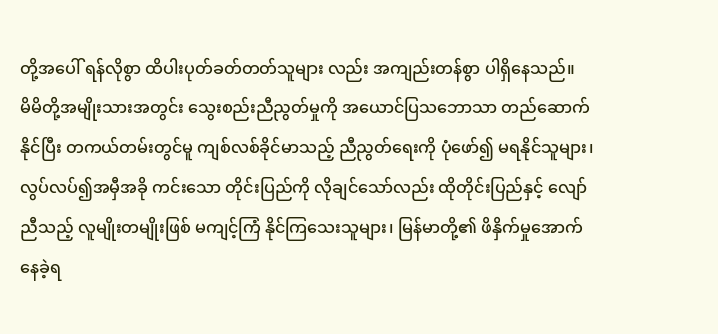တို့အပေါ် ရန်လိုစွာ ထိပါးပုတ်ခတ်တတ်သူများ လည်း အကျည်းတန်စွာ ပါရှိနေသည်။
မိမိတို့အမျိုးသားအတွင်း သွေးစည်းညီညွတ်မှုကို အယောင်ပြသဘောသာ တည်ဆောက်နိုင်ပြီး တကယ်တမ်းတွင်မူ ကျစ်လစ်ခိုင်မာသည့် ညီညွတ်ရေးကို ပုံဖော်၍ မရနိုင်သူများ၊ လွပ်လပ်၍အမှီအခို ကင်းသော တိုင်းပြည်ကို လိုချင်သော်လည်း ထိုတိုင်းပြည်နှင့် လျော်ညီသည့် လူမျိုးတမျိုးဖြစ် မကျင့်ကြံ နိုင်ကြသေးသူများ၊ မြန်မာတို့၏ ဖိနှိက်မှုအောက်နေခဲ့ရ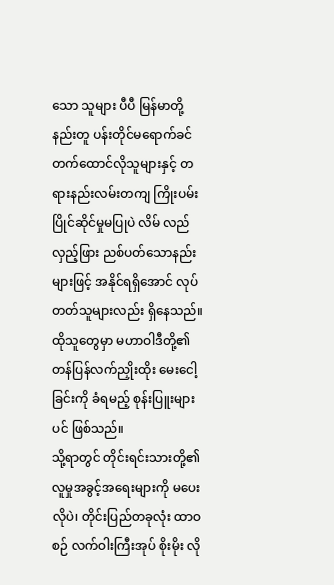သော သူများ ပီပီ မြန်မာတို့နည်းတူ ပန်းတိုင်မရောက်ခင် တက်ထောင်လိုသူများနှင့် တရားနည်းလမ်းတကျ ကြိုးပမ်းပြိုင်ဆိုင်မှုမပြုပဲ လိမ် လည်လှည့်ဖြား ညစ်ပတ်သောနည်းများဖြင့် အနိုင်ရရှိအောင် လုပ်တတ်သူများလည်း ရှိနေသည်။ ထိုသူတွေမှာ မဟာဝါဒီတို့၏ တန်ပြန်လက်ညှိုးထိုး မေးငေါ့ခြင်းကို ခံရမည့် စုန်းပြူးများပင် ဖြစ်သည်။
သို့ရာတွင် တိုင်းရင်းသားတို့၏ လူမှုအခွင့်အရေးများကို မပေးလိုပဲ၊ တိုင်းပြည်တခုလုံး ထာဝစဉ် လက်ဝါးကြီးအုပ် စိုးမိုး လို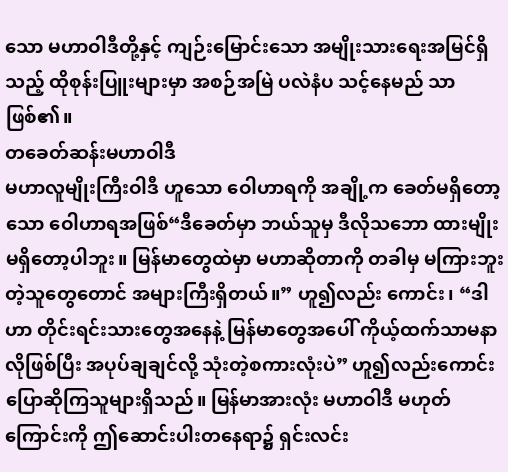သော မဟာဝါဒီတို့နှင့် ကျဉ်းမြောင်းသော အမျိုးသားရေးအမြင်ရှိသည့် ထိုစုန်းပြူးများမှာ အစဉ်အမြဲ ပလဲနံပ သင့်နေမည် သာ ဖြစ်၏။
တခေတ်ဆန်းမဟာဝါဒီ
မဟာလူမျိုးကြီးဝါဒီ ဟူသော ဝေါဟာရကို အချို့က ခေတ်မရှိတော့သော ဝေါဟာရအဖြစ်“ဒီခေတ်မှာ ဘယ်သူမှ ဒီလိုသဘော ထားမျိုး မရှိတော့ပါဘူး။ မြန်မာတွေထဲမှာ မဟာဆိုတာကို တခါမှ မကြားဘူးတဲ့သူတွေတောင် အများကြီးရှိတယ်။” ဟူ၍လည်း ကောင်း၊ “ဒါဟာ တိုင်းရင်းသားတွေအနေနဲ့ မြန်မာတွေအပေါ် ကိုယ့်ထက်သာမနာလိုဖြစ်ပြီး အပုပ်ချချင်လို့ သုံးတဲ့စကားလုံးပဲ” ဟူ၍လည်းကောင်း ပြောဆိုကြသူများရှိသည်။ မြန်မာအားလုံး မဟာဝါဒီ မဟုတ်ကြောင်းကို ဤဆောင်းပါးတနေရာ၌ ရှင်းလင်း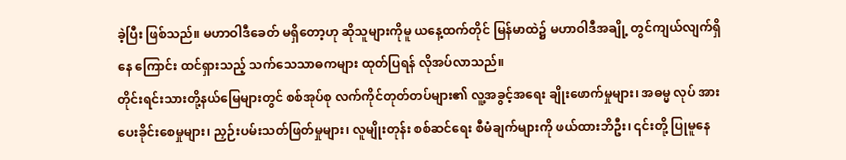ခဲ့ပြီး ဖြစ်သည်။ မဟာဝါဒီခေတ် မရှိတော့ဟု ဆိုသူများကိုမူ ယနေ့ထက်တိုင် မြန်မာထဲ၌ မဟာဝါဒီအချို့ တွင်ကျယ်လျက်ရှိနေ ကြောင်း ထင်ရှားသည့် သက်သေသာဓကများ ထုတ်ပြရန် လိုအပ်လာသည်။
တိုင်းရင်းသားတို့နယ်မြေများတွင် စစ်အုပ်စု လက်ကိုင်တုတ်တပ်များ၏ လူ့အခွင့်အရေး ချိုးဖောက်မှုများ၊ အဓမ္မ လုပ် အားပေးခိုင်းစေမှုများ၊ ညှဉ်းပမ်းသတ်ဖြတ်မှုများ၊ လူမျိုးတုန်း စစ်ဆင်ရေး စီမံချက်များကို ဖယ်ထားဘိဦး၊ ၎င်းတို့ ပြုမူနေ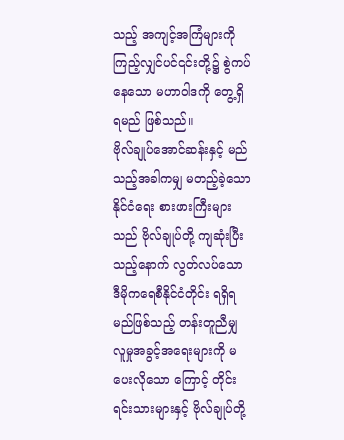သည့် အကျင့်အကြံများကို ကြည့်လျှင်ပင်၎င်းတို့၌ စွဲကပ်နေသော မဟာဝါဒကို တွေ့ရှိရမည် ဖြစ်သည်။
ဗိုလ်ချုပ်အောင်ဆန်းနှင့် မည်သည့်အခါကမျှ မတည့်ခဲ့သော နိုင်ငံရေး စားဖားကြီးများသည် ဗိုလ်ချုပ်တို့ ကျဆုံးပြီး သည့်နောက် လွတ်လပ်သော ဒီမိုကရေစီနိုင်ငံတိုင်း ရရှိရမည်ဖြစ်သည့် တန်းတူညီမျှ လူမှုအခွင့်အရေးများကို မပေးလိုသော ကြောင့် တိုင်းရင်းသားများနှင့် ဗိုလ်ချုပ်တို့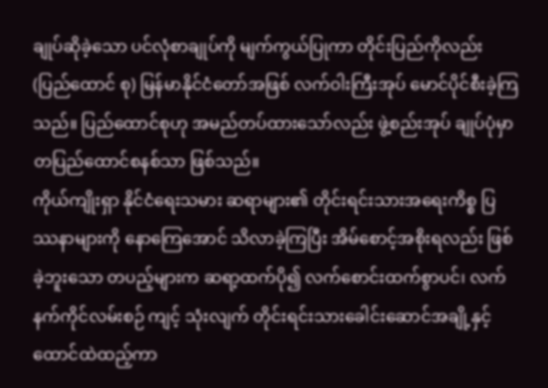ချုပ်ဆိုခဲ့သော ပင်လုံစာချုပ်ကို မျက်ကွယ်ပြုကာ တိုင်းပြည်ကိုလည်း (ပြည်ထောင် စု) မြန်မာနိုင်ငံတော်အဖြစ် လက်ဝါးကြီးအုပ် မောင်ပိုင်စီးခဲ့ကြသည်။ ပြည်ထောင်စုဟု အမည်တပ်ထားသော်လည်း ဖွဲ့စည်းအုပ် ချုပ်ပုံမှာ တပြည်ထောင်စနစ်သာ ဖြစ်သည်။
ကိုယ်ကျိုးရှာ နိုင်ငံရေးသမား ဆရာများ၏ တိုင်းရင်းသားအရေးကိစ္စ ပြဿနာများကို နောကြေအောင် သိလာခဲ့ကြပြီး အိမ်စောင့်အစိုးရလည်း ဖြစ်ခဲ့ဘူးသော တပည့်များက ဆရာ့ထက်ပို၍ လက်စောင်းထက်စွာပင်၊ လက်နက်ကိုင်လမ်းစဉ် ကျင့် သုံးလျက် တိုင်းရင်းသားခေါင်းဆောင်အချို့နှင့် ထောင်ထဲထည့်ကာ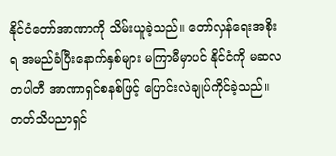နိုင်ငံတော်အာဏာကို သိမ်းယူခဲ့သည်။ တော်လှန်ရေးအစိုးရ အမည်ခံပြီးနောက်နှစ်များ မကြာမီမှာပင် နိုင်ငံကို မဆလတပါတီ အာဏာရှင်စနစ်ဖြင့် ပြောင်းလဲချုပ်ကိုင်ခဲ့သည်။ တတ်သိပညာရှင်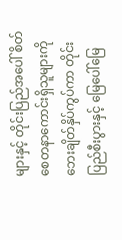များနှင့် တိုင်းပြည်အပေါ် စိတ်စေတနာကောင်းရှိသူများကို ဘေးချိတ်နှိပ်ကွပ်ကာ တိုင်းပြည်စီးပွားနှင့် မြေပေါ်မြေ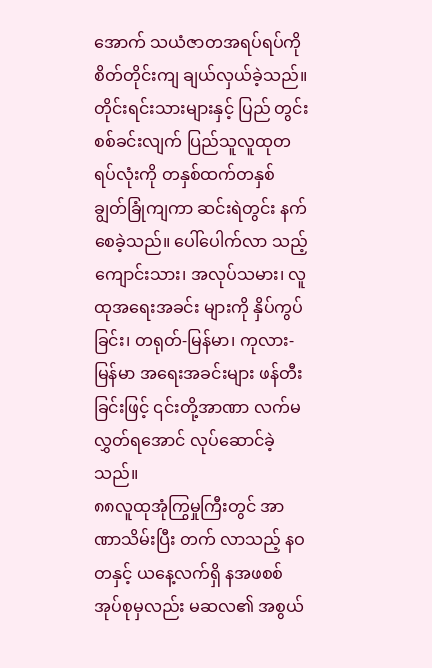အောက် သယံဇာတအရပ်ရပ်ကို စိတ်တိုင်းကျ ချယ်လှယ်ခဲ့သည်။ တိုင်းရင်းသားများနှင့် ပြည် တွင်းစစ်ခင်းလျက် ပြည်သူလူထုတရပ်လုံးကို တနှစ်ထက်တနှစ် ချွတ်ခြုံကျကာ ဆင်းရဲတွင်း နက်စေခဲ့သည်။ ပေါ်ပေါက်လာ သည့် ကျောင်းသား၊ အလုပ်သမား၊ လူထုအရေးအခင်း များကို နှိပ်ကွပ်ခြင်း၊ တရုတ်-မြန်မာ၊ ကုလား- မြန်မာ အရေးအခင်းများ ဖန်တီးခြင်းဖြင့် ၎င်းတို့အာဏာ လက်မလွှတ်ရအောင် လုပ်ဆောင်ခဲ့သည်။
၈၈လူထုအုံကြွမှုကြီးတွင် အာဏာသိမ်းပြီး တက် လာသည့် နဝတနှင့် ယနေ့လက်ရှိ နအဖစစ်အုပ်စုမှလည်း မဆလ၏ အစွယ်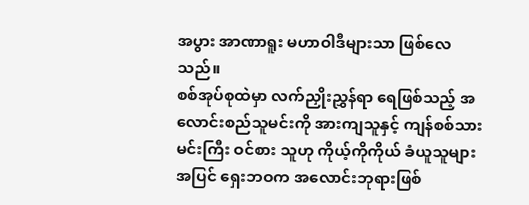အပွား အာဏာရူး မဟာဝါဒီများသာ ဖြစ်လေ သည်။
စစ်အုပ်စုထဲမှာ လက်ညှိုးညွှန်ရာ ရေဖြစ်သည့် အလောင်းစည်သူမင်းကို အားကျသူနှင့် ကျန်စစ်သားမင်းကြီး ဝင်စား သူဟု ကိုယ့်ကိုကိုယ် ခံယူသူများအပြင် ရှေးဘဝက အလောင်းဘုရားဖြစ်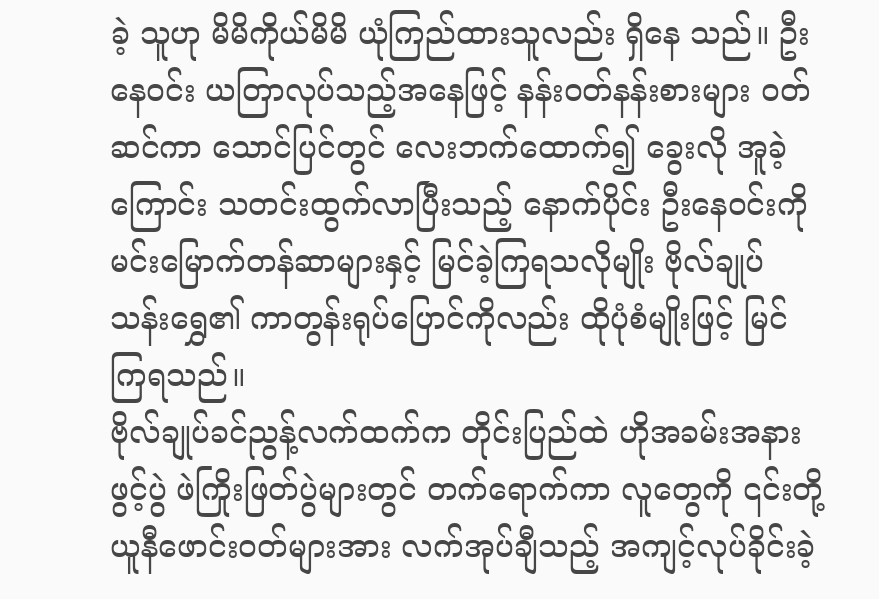ခဲ့ သူဟု မိမိကိုယ်မိမိ ယုံကြည်ထားသူလည်း ရှိနေ သည်။ ဦးနေဝင်း ယတြာလုပ်သည့်အနေဖြင့် နန်းဝတ်နန်းစားများ ဝတ်ဆင်ကာ သောင်ပြင်တွင် လေးဘက်ထောက်၍ ခွေးလို အူခဲ့ကြောင်း သတင်းထွက်လာပြီးသည့် နောက်ပိုင်း ဦးနေဝင်းကို မင်းမြောက်တန်ဆာများနှင့် မြင်ခဲ့ကြရသလိုမျိုး ဗိုလ်ချုပ် သန်းရွှေ၏ ကာတွန်းရုပ်ပြောင်ကိုလည်း ထိုပုံစံမျိုးဖြင့် မြင်ကြရသည်။
ဗိုလ်ချုပ်ခင်ညွန့်လက်ထက်က တိုင်းပြည်ထဲ ဟိုအခမ်းအနားဖွင့်ပွဲ ဖဲကြိုးဖြတ်ပွဲများတွင် တက်ရောက်ကာ လူတွေကို ၎င်းတို့ယူနီဖောင်းဝတ်များအား လက်အုပ်ချီသည့် အကျင့်လုပ်ခိုင်းခဲ့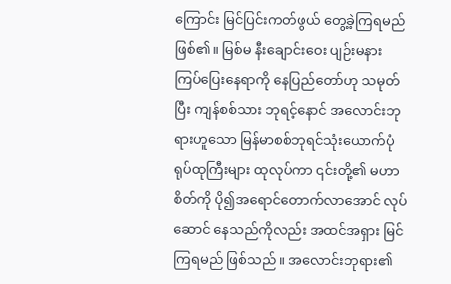ကြောင်း မြင်ပြင်းကတ်ဖွယ် တွေ့ခဲ့ကြရမည် ဖြစ်၏။ မြစ်မ နီးချောင်းဝေး ပျဉ်းမနား ကြပ်ပြေးနေရာကို နေပြည်တော်ဟု သမုတ်ပြီး ကျန်စစ်သား ဘုရင့်နောင် အလောင်းဘုရားဟူသော မြန်မာစစ်ဘုရင်သုံးယောက်ပုံ ရုပ်ထုကြီးများ ထုလုပ်ကာ ၎င်းတို့၏ မဟာစိတ်ကို ပို၍အရောင်တောက်လာအောင် လုပ်ဆောင် နေသည်ကိုလည်း အထင်အရှား မြင်ကြရမည် ဖြစ်သည်။ အလောင်းဘုရား၏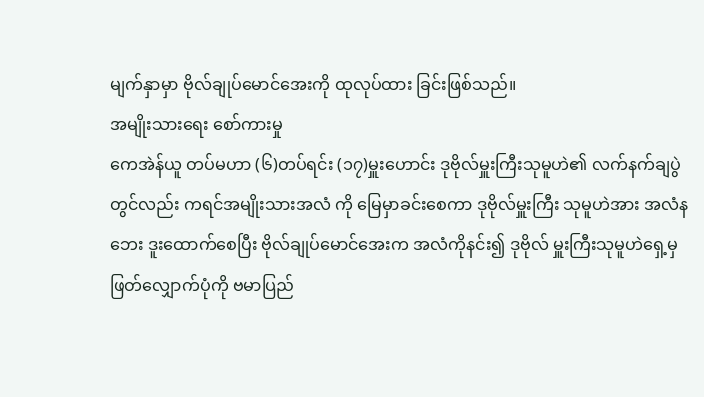မျက်နှာမှာ ဗိုလ်ချုပ်မောင်အေးကို ထုလုပ်ထား ခြင်းဖြစ်သည်။
အမျိုးသားရေး စော်ကားမှု
ကေအဲန်ယူ တပ်မဟာ (၆)တပ်ရင်း (၁၇)မှူးဟောင်း ဒုဗိုလ်မှူးကြီးသုမူဟဲ၏ လက်နက်ချပွဲတွင်လည်း ကရင်အမျိုးသားအလံ ကို မြေမှာခင်းစေကာ ဒုဗိုလ်မှူးကြီး သုမူဟဲအား အလံနဘေး ဒူးထောက်စေပြီး ဗိုလ်ချုပ်မောင်အေးက အလံကိုနင်း၍ ဒုဗိုလ် မှူးကြီးသုမူဟဲရှေ့မှ ဖြတ်လျှောက်ပုံကို ဗမာပြည်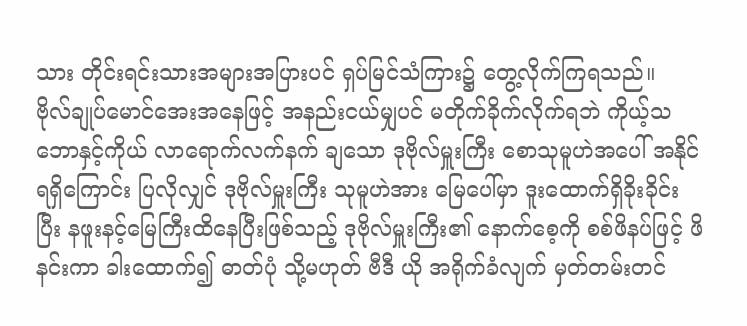သား တိုင်းရင်းသားအများအပြားပင် ရှပ်မြင်သံကြား၌ တွေ့လိုက်ကြရသည်။
ဗိုလ်ချုပ်မောင်အေးအနေဖြင့် အနည်းငယ်မျှပင် မတိုက်ခိုက်လိုက်ရဘဲ ကိုယ့်သဘောနှင့်ကိုယ် လာရောက်လက်နက် ချသော ဒုဗိုလ်မှူးကြီး စောသုမူဟဲအပေါ် အနိုင်ရရှိကြောင်း ပြလိုလျှင် ဒုဗိုလ်မှူးကြီး သုမူဟဲအား မြေပေါ်မှာ ဒူးထောက်ရှိခိုးခိုင်း ပြီး နဖူးနင့်မြေကြီးထိနေပြီးဖြစ်သည့် ဒုဗိုလ်မှူးကြီး၏ နောက်စေ့ကို စစ်ဖိနပ်ဖြင့် ဖိနင်းကာ ခါးထောက်၍ ဓာတ်ပုံ သို့မဟုတ် ဗီဒီ ယို အရိုက်ခံလျက် မှတ်တမ်းတင်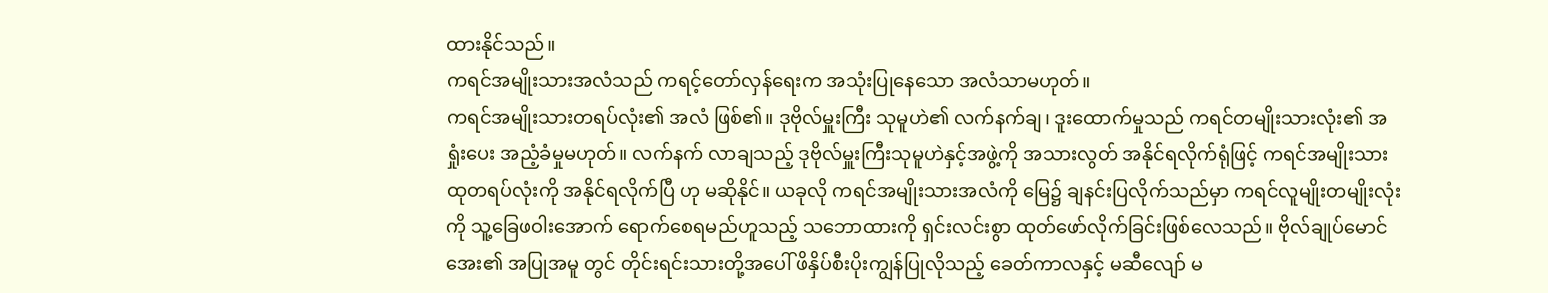ထားနိုင်သည်။
ကရင်အမျိုးသားအလံသည် ကရင့်တော်လှန်ရေးက အသုံးပြုနေသော အလံသာမဟုတ်။
ကရင်အမျိုးသားတရပ်လုံး၏ အလံ ဖြစ်၏။ ဒုဗိုလ်မှူးကြီး သုမူဟဲ၏ လက်နက်ချ၊ ဒူးထောက်မှုသည် ကရင်တမျိုးသားလုံး၏ အရှုံးပေး အညံ့ခံမှုမဟုတ်။ လက်နက် လာချသည့် ဒုဗိုလ်မှူးကြီးသုမူဟဲနှင့်အဖွဲ့ကို အသားလွတ် အနိုင်ရလိုက်ရုံဖြင့် ကရင်အမျိုးသားထုတရပ်လုံးကို အနိုင်ရလိုက်ပြီ ဟု မဆိုနိုင်။ ယခုလို ကရင်အမျိုးသားအလံကို မြေ၌ ချနင်းပြလိုက်သည်မှာ ကရင်လူမျိုးတမျိုးလုံးကို သူ့ခြေဖဝါးအောက် ရောက်စေရမည်ဟူသည့် သဘောထားကို ရှင်းလင်းစွာ ထုတ်ဖော်လိုက်ခြင်းဖြစ်လေသည်။ ဗိုလ်ချုပ်မောင်အေး၏ အပြုအမူ တွင် တိုင်းရင်းသားတို့အပေါ် ဖိနှိပ်စီးပိုးကျွန်ပြုလိုသည့် ခေတ်ကာလနှင့် မဆီလျော် မ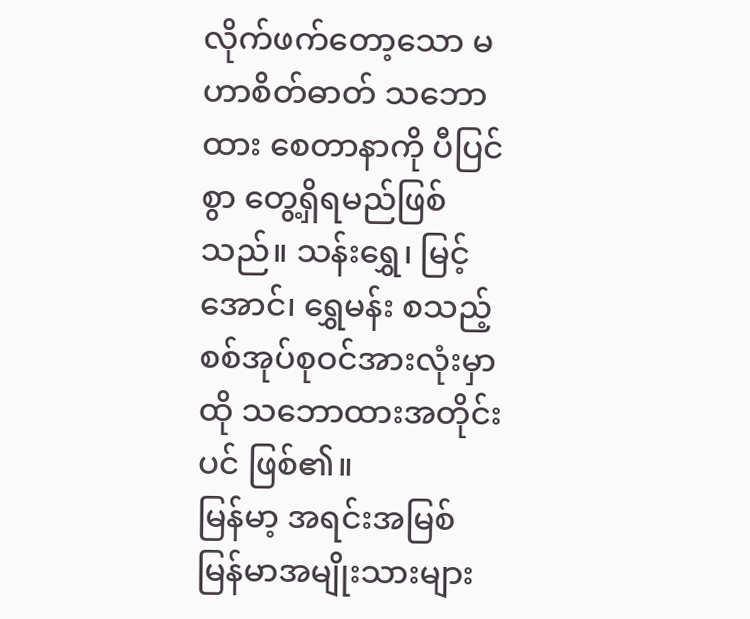လိုက်ဖက်တော့သော မဟာစိတ်ဓာတ် သဘောထား စေတာနာကို ပီပြင်စွာ တွေ့ရှိရမည်ဖြစ်သည်။ သန်းရွှေ၊ မြင့်အောင်၊ ရွှေမန်း စသည့် စစ်အုပ်စုဝင်အားလုံးမှာ ထို သဘောထားအတိုင်းပင် ဖြစ်၏။
မြန်မာ့ အရင်းအမြစ်
မြန်မာအမျိုးသားများ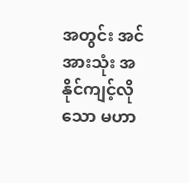အတွင်း အင်အားသုံး အနိုင်ကျင့်လိုသော မဟာ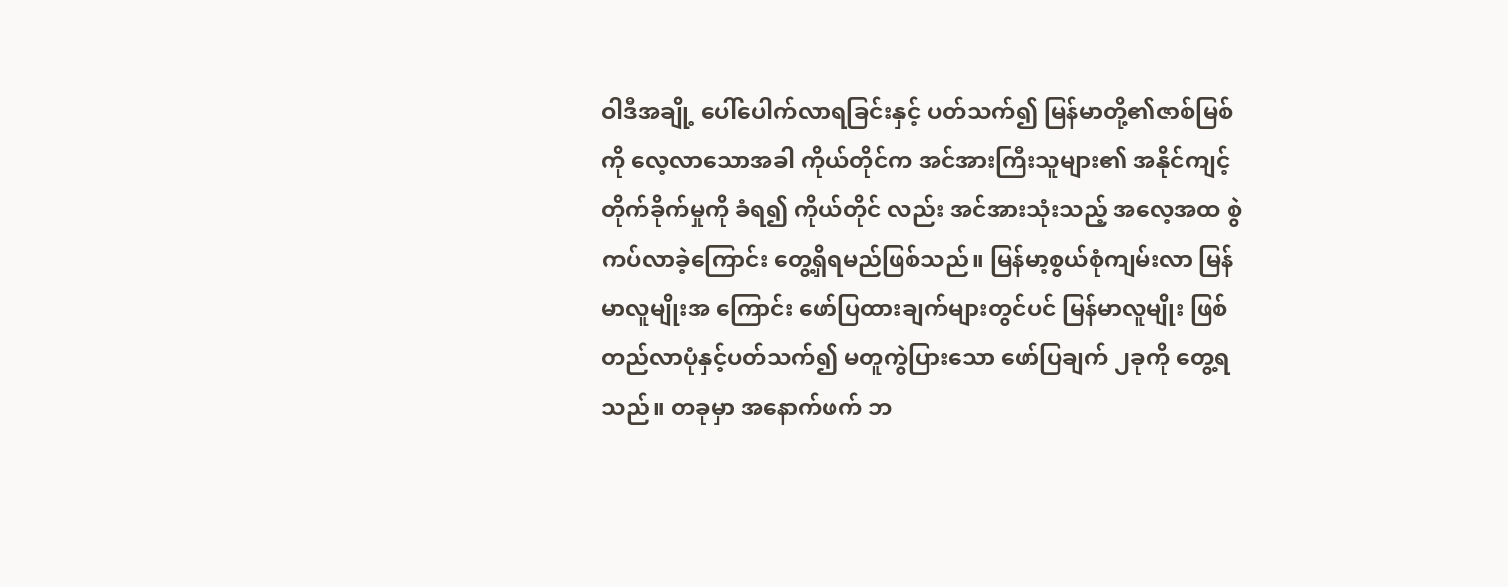ဝါဒီအချို့ ပေါ်ပေါက်လာရခြင်းနှင့် ပတ်သက်၍ မြန်မာတို့၏ဇာစ်မြစ်ကို လေ့လာသောအခါ ကိုယ်တိုင်က အင်အားကြီးသူများ၏ အနိုင်ကျင့်တိုက်ခိုက်မှုကို ခံရ၍ ကိုယ်တိုင် လည်း အင်အားသုံးသည့် အလေ့အထ စွဲကပ်လာခဲ့ကြောင်း တွေ့ရှိရမည်ဖြစ်သည်။ မြန်မာ့စွယ်စုံကျမ်းလာ မြန်မာလူမျိုးအ ကြောင်း ဖော်ပြထားချက်များတွင်ပင် မြန်မာလူမျိုး ဖြစ်တည်လာပုံနှင့်ပတ်သက်၍ မတူကွဲပြားသော ဖော်ပြချက် ၂ခုကို တွေ့ရ သည်။ တခုမှာ အနောက်ဖက် ဘ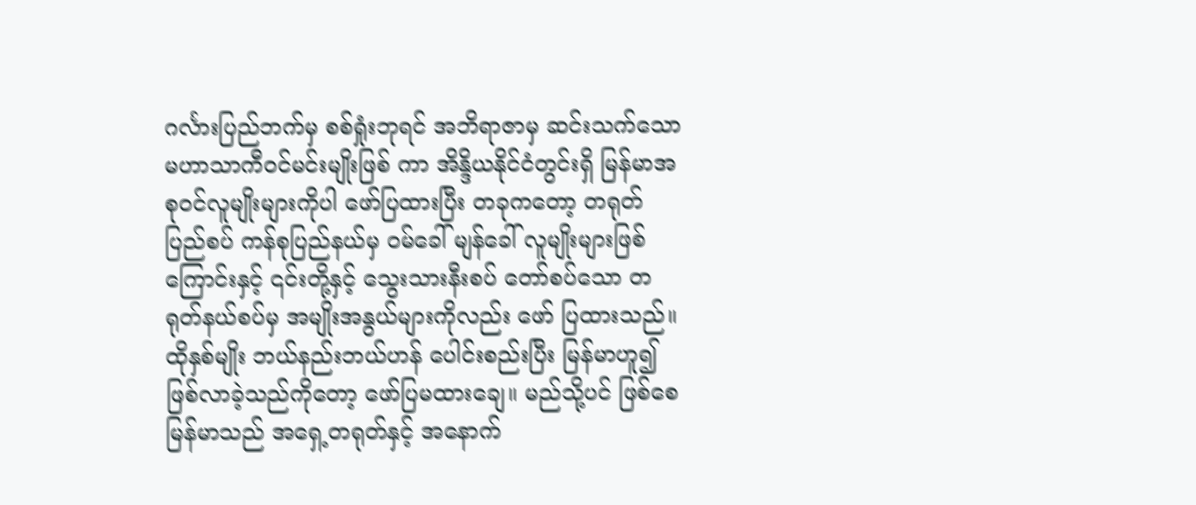ဂင်္လားပြည်ဘက်မှ စစ်ရှုံးဘုရင် အဘိရာဇာမှ ဆင်းသက်သော မဟာသာကီဝင်မင်းမျိုးဖြစ် ကာ အိန္ဒိယနိုင်ငံတွင်းရှိ မြန်မာအစုဝင်လူမျိုးများကိုပါ ဖော်ပြထားပြီး တခုကတော့ တရုတ်ပြည်စပ် ကန်စုပြည်နယ်မှ ဝမ်ခေါ် မျန်ခေါ် လူမျိုးများဖြစ်ကြောင်းနှင့် ၎င်းတို့နှင့် သွေးသားနီးစပ် တော်စပ်သော တရုတ်နယ်စပ်မှ အမျိုးအနွယ်များကိုလည်း ဖော် ပြထားသည်။ ထိုနှစ်မျိုး ဘယ်နည်းဘယ်ဟန် ပေါင်းစည်းပြီး မြန်မာဟူ၍ ဖြစ်လာခဲ့သည်ကိုတော့ ဖော်ပြမထားချေ။ မည်သို့ပင် ဖြစ်စေ မြန်မာသည် အရှေ့တရုတ်နှင့် အနောက်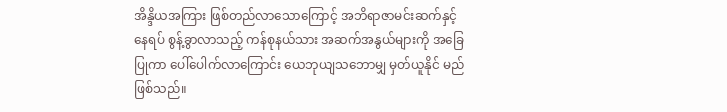အိန္ဒိယအကြား ဖြစ်တည်လာသောကြောင့် အဘိရာဇာမင်းဆက်နှင့် နေရပ် စွန့်ခွာလာသည့် ကန်စုနယ်သား အဆက်အနွယ်များကို အခြေပြုကာ ပေါ်ပေါက်လာကြောင်း ယေဘုယျသဘောမျှ မှတ်ယူနိုင် မည် ဖြစ်သည်။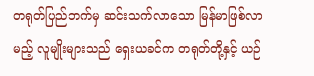တရုတ်ပြည်ဘက်မှ ဆင်းသက်လာသော မြန်မာဖြစ်လာမည့် လူမျိုးများသည် ရှေးယခင်က တရုတ်တို့နှင့် ယဉ်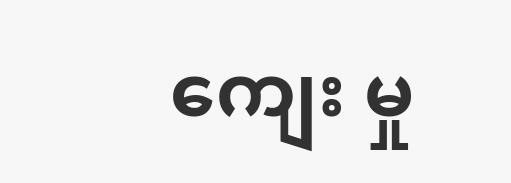ကျေး မှု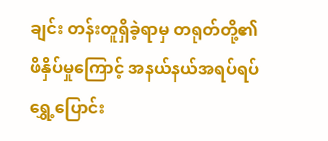ချင်း တန်းတူရှိခဲ့ရာမှ တရုတ်တို့၏ ဖိနှိပ်မှုကြောင့် အနယ်နယ်အရပ်ရပ် ရွှေ့ပြောင်း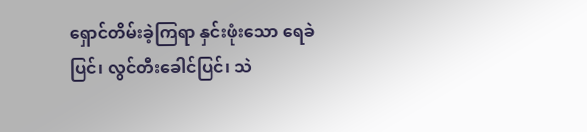ရှောင်တိမ်းခဲ့ကြရာ နှင်းဖုံးသော ရေခဲပြင်၊ လွင်တီးခေါင်ပြင်၊ သဲ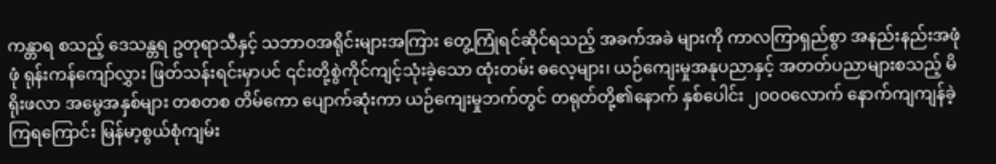ကန္တာရ စသည့် ဒေသန္တရ ဥတုရာသီနှင့် သဘာဝအရိုင်းများအကြား တွေ့ကြုံရင်ဆိုင်ရသည့် အခက်အခဲ များကို ကာလကြာရှည်စွာ အနည်းနည်းအဖုံဖုံ ရုန်းကန်ကျော်လွှား ဖြတ်သန်းရင်းမှာပင် ၎င်းတို့စွဲကိုင်ကျင့်သုံးခဲ့သော ထုံးတမ်း ဓလေ့များ၊ ယဉ်ကျေးမှုအနုပညာနှင့် အတတ်ပညာများစသည့် မိရိုးဖလာ အမွေအနှစ်များ တစတစ တိမ်ကော ပျောက်ဆုံးကာ ယဉ်ကျေးမှုဘက်တွင် တရုတ်တို့၏နောက် နှစ်ပေါင်း ၂၀၀၀လောက် နောက်ကျကျန်ခဲ့ကြရကြောင်း မြန်မာ့စွယ်စုံကျမ်း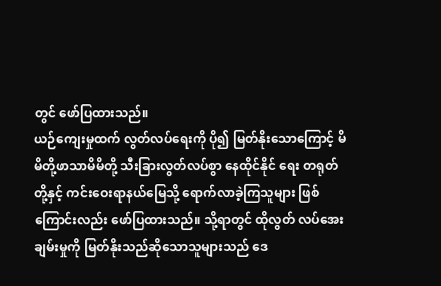တွင် ဖော်ပြထားသည်။
ယဉ်ကျေးမှုထက် လွတ်လပ်ရေးကို ပို၍ မြတ်နိုးသောကြောင့် မိမိတို့ဖာသာမိမိတို့ သီးခြားလွတ်လပ်စွာ နေထိုင်နိုင် ရေး တရုတ်တို့နှင့် ကင်းဝေးရာနယ်မြေသို့ ရောက်လာခဲ့ကြသူများ ဖြစ်ကြောင်းလည်း ဖော်ပြထားသည်။ သို့ရာတွင် ထိုလွတ် လပ်အေးချမ်းမှုကို မြတ်နိုးသည်ဆိုသောသူများသည် ဒေ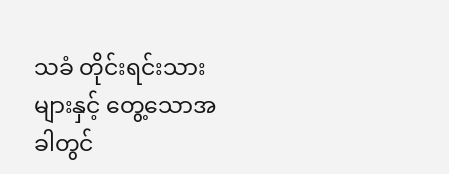သခံ တိုင်းရင်းသားများနှင့် တွေ့သောအခါတွင်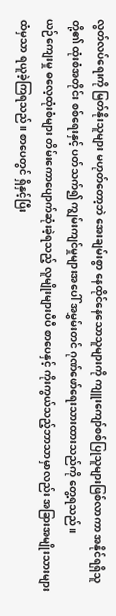လွတ်လပ်ရေးကို မြတ်နိုးသူများ မဟုတ်တော့ဘဲ အေးချမ်းစွာ နေထိုင်နေသောသူများကို ကျူးကျော်စစ်ပြုသူများဖြစ်လာကာ အနိုင်ရရှိသူတို့၏ ထုံးစံအတိုင်း စစ်ရေးနှင့် ပတ်သက်၍ ကျွမ်းကျင်မှုများအပေါ် အမွှမ်းတင် ဂုဏ်ဖော်ရေးသားထားသည်ကို တွေ့ရသည်။
ယဉ်ကျေးမှု ဓလေ့ထုံးစံများ တိမ်းကောပျောက်ဆုံးခဲ့ရသည့် လူမျိုးများပီပီ စာပေနှင့် ကိုးကွယ်သည့်ဘာသာမှာလည်း အခြားအမျိုးသားများထံမှသာ ရယူခဲ့ကြရသည်။ စာပေတွင် ရှိနှင့်ပြီး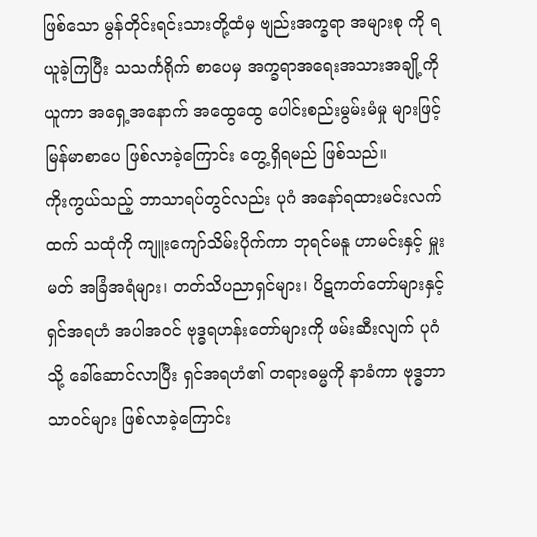ဖြစ်သော မွန်တိုင်းရင်းသားတို့ထံမှ ဗျည်းအက္ခရာ အများစု ကို ရယူခဲ့ကြပြီး သသင်္ကရိုက် စာပေမှ အက္ခရာအရေးအသားအချို့ကိုယူကာ အရှေ့အနောက် အထွေထွေ ပေါင်းစည်းမွမ်းမံမှု များဖြင့် မြန်မာစာပေ ဖြစ်လာခဲ့ကြောင်း တွေ့ရှိရမည် ဖြစ်သည်။
ကိုးကွယ်သည့် ဘာသာရပ်တွင်လည်း ပုဂံ အနော်ရထားမင်းလက်ထက် သထုံကို ကျူးကျော်သိမ်းပိုက်ကာ ဘုရင်မနူ ဟာမင်းနှင့် မှူးမတ် အခြံအရံများ၊ တတ်သိပညာရှင်များ၊ ပိဋကတ်တော်များနှင့် ရှင်အရဟံ အပါအဝင် ဗုဒ္ဓရဟန်းတော်များကို ဖမ်းဆီးလျက် ပုဂံသို့ ခေါ်ဆောင်လာပြီး ရှင်အရဟံ၏ တရားဓမ္မကို နာခံကာ ဗုဒ္ဓဘာသာဝင်များ ဖြစ်လာခဲ့ကြောင်း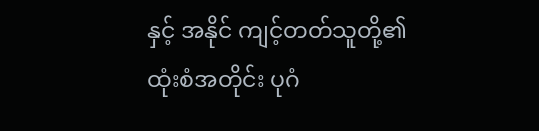နှင့် အနိုင် ကျင့်တတ်သူတို့၏ ထုံးစံအတိုင်း ပုဂံ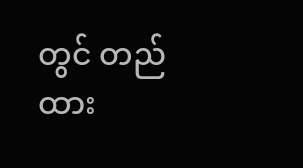တွင် တည်ထား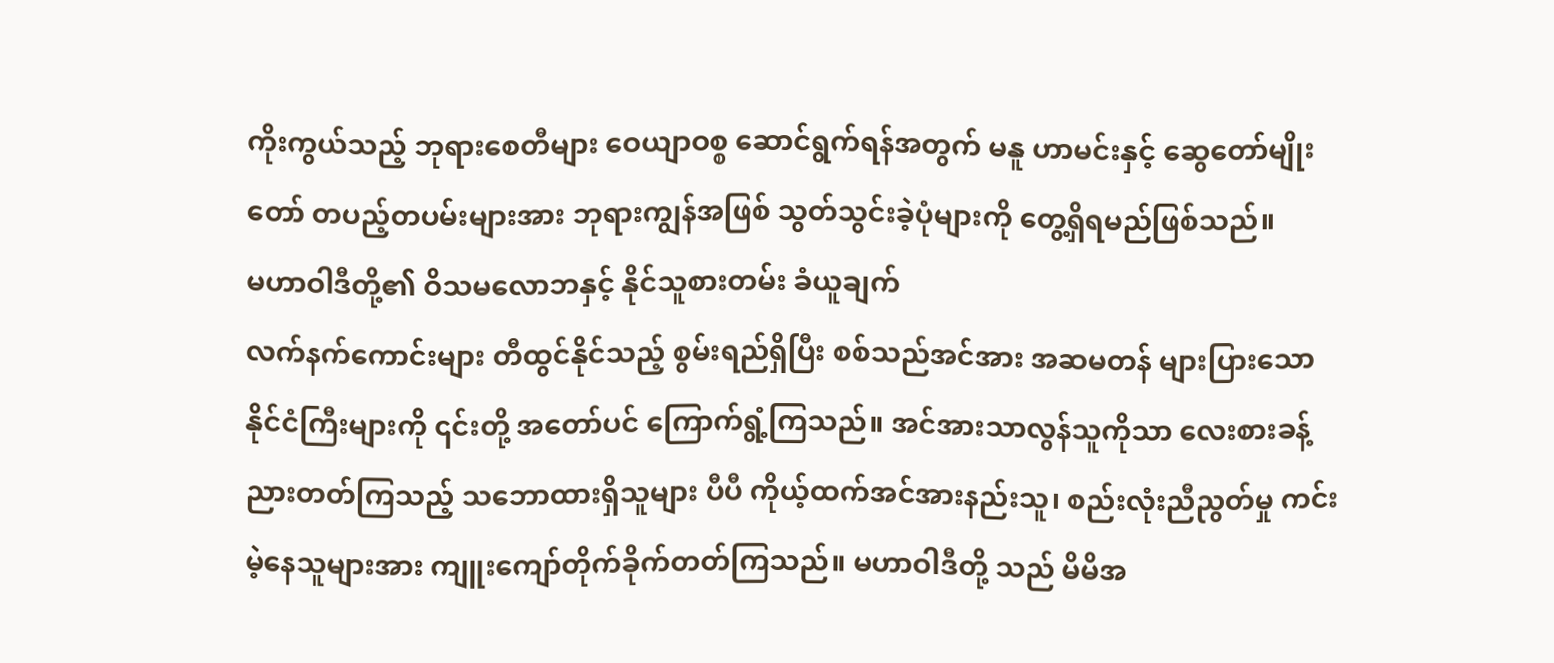ကိုးကွယ်သည့် ဘုရားစေတီများ ဝေယျာဝစ္စ ဆောင်ရွက်ရန်အတွက် မနူ ဟာမင်းနှင့် ဆွေတော်မျိုးတော် တပည့်တပမ်းများအား ဘုရားကျွန်အဖြစ် သွတ်သွင်းခဲ့ပုံများကို တွေ့ရှိရမည်ဖြစ်သည်။
မဟာဝါဒီတို့၏ ဝိသမလောဘနှင့် နိုင်သူစားတမ်း ခံယူချက်
လက်နက်ကောင်းများ တီထွင်နိုင်သည့် စွမ်းရည်ရှိပြီး စစ်သည်အင်အား အဆမတန် များပြားသော နိုင်ငံကြီးများကို ၎င်းတို့ အတော်ပင် ကြောက်ရွံ့ကြသည်။ အင်အားသာလွန်သူကိုသာ လေးစားခန့်ညားတတ်ကြသည့် သဘောထားရှိသူများ ပီပီ ကိုယ့်ထက်အင်အားနည်းသူ၊ စည်းလုံးညီညွတ်မှု ကင်းမဲ့နေသူများအား ကျူးကျော်တိုက်ခိုက်တတ်ကြသည်။ မဟာဝါဒီတို့ သည် မိမိအ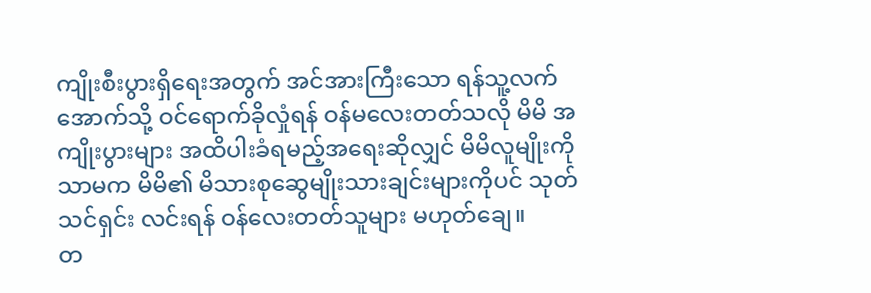ကျိုးစီးပွားရှိရေးအတွက် အင်အားကြီးသော ရန်သူ့လက်အောက်သို့ ဝင်ရောက်ခိုလှုံရန် ဝန်မလေးတတ်သလို မိမိ အကျိုးပွားများ အထိပါးခံရမည့်အရေးဆိုလျှင် မိမိလူမျိုးကိုသာမက မိမိ၏ မိသားစုဆွေမျိုးသားချင်းများကိုပင် သုတ်သင်ရှင်း လင်းရန် ဝန်လေးတတ်သူများ မဟုတ်ချေ။
တ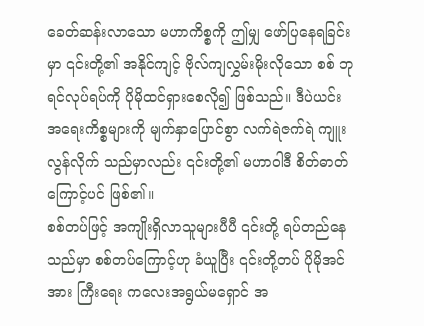ခေတ်ဆန်းလာသော မဟာကိစ္စကို ဤမျှ ဖော်ပြနေရခြင်းမှာ ၎င်းတို့၏ အနိုင်ကျင့် ဗိုလ်ကျလွှမ်းမိုးလိုသော စစ် ဘုရင်လုပ်ရပ်ကို ပိုမိုထင်ရှားစေလို၍ ဖြစ်သည်။ ဒီပဲယင်း အရေးကိစ္စများကို မျက်နှာပြောင်စွာ လက်ရဲဇက်ရဲ ကျူးလွန်လိုက် သည်မှာလည်း ၎င်းတို့၏ မဟာဝါဒီ စိတ်ဓာတ်ကြောင့်ပင် ဖြစ်၏။
စစ်တပ်ဖြင့် အကျိုးရှိလာသူများပီပီ ၎င်းတို့ ရပ်တည်နေသည်မှာ စစ်တပ်ကြောင့်ဟု ခံယူပြီး ၎င်းတို့တပ် ပိုမိုအင်အား ကြီးရေး ကလေးအရွယ်မရှောင် အ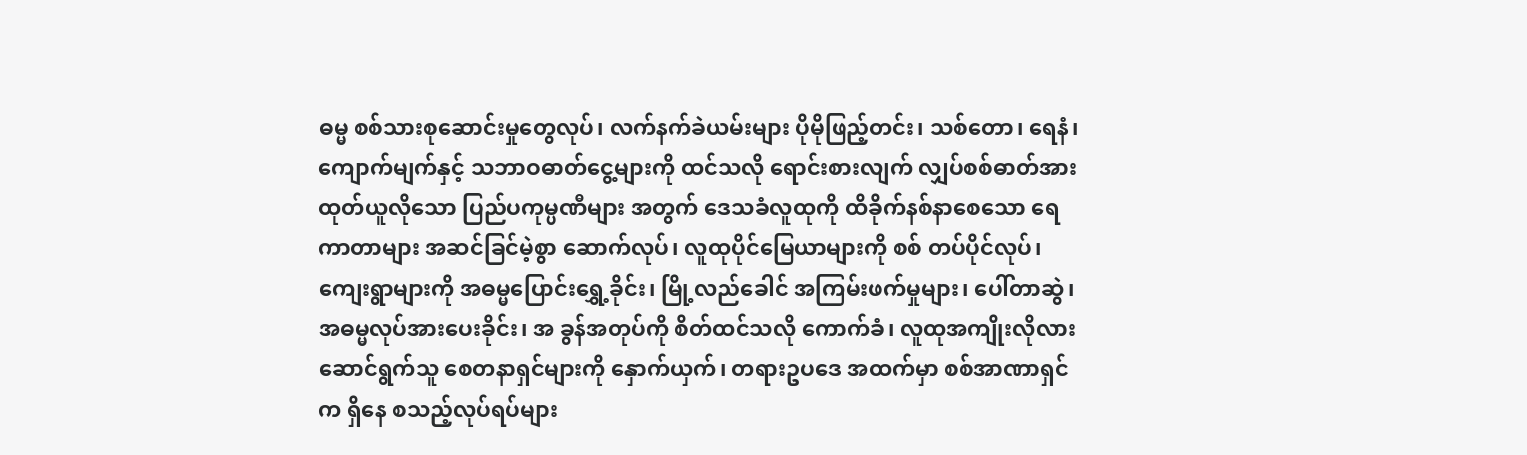ဓမ္မ စစ်သားစုဆောင်းမှုတွေလုပ်၊ လက်နက်ခဲယမ်းများ ပိုမိုဖြည့်တင်း၊ သစ်တော၊ ရေနံ၊ ကျောက်မျက်နှင့် သဘာဝဓာတ်ငွေ့များကို ထင်သလို ရောင်းစားလျက် လျှပ်စစ်ဓာတ်အားထုတ်ယူလိုသော ပြည်ပကုမ္ပဏီများ အတွက် ဒေသခံလူထုကို ထိခိုက်နစ်နာစေသော ရေကာတာများ အဆင်ခြင်မဲ့စွာ ဆောက်လုပ်၊ လူထုပိုင်မြေယာများကို စစ် တပ်ပိုင်လုပ်၊ ကျေးရွာများကို အဓမ္မပြောင်းရွှေ့ခိုင်း၊ မြို့လည်ခေါင် အကြမ်းဖက်မှုများ၊ ပေါ်တာဆွဲ၊ အဓမ္မလုပ်အားပေးခိုင်း၊ အ ခွန်အတုပ်ကို စိတ်ထင်သလို ကောက်ခံ၊ လူထုအကျိုးလိုလားဆောင်ရွက်သူ စေတနာရှင်များကို နှောက်ယှက်၊ တရားဥပဒေ အထက်မှာ စစ်အာဏာရှင်က ရှိနေ စသည့်လုပ်ရပ်များ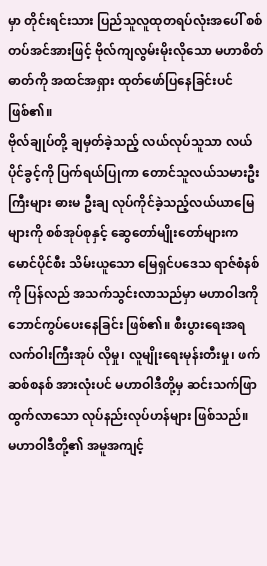မှာ တိုင်းရင်းသား ပြည်သူလူထုတရပ်လုံးအပေါ် စစ်တပ်အင်အားဖြင့် ဗိုလ်ကျလွမ်းမိုးလိုသော မဟာစိတ်ဓာတ်ကို အထင်အရှား ထုတ်ဖော်ပြနေခြင်းပင် ဖြစ်၏။
ဗိုလ်ချုပ်တို့ ချမှတ်ခဲ့သည့် လယ်လုပ်သူသာ လယ်ပိုင်ခွင့်ကို ပြက်ရယ်ပြုကာ တောင်သူလယ်သမားဦးကြီးများ ဓားမ ဦးချ လုပ်ကိုင်ခဲ့သည့်လယ်ယာမြေများကို စစ်အုပ်စုနှင့် ဆွေတော်မျိုးတော်များက မောင်ပိုင်စီး သိမ်းယူသော မြေရှင်ပဒေသ ရာဇ်စံနစ်ကို ပြန်လည် အသက်သွင်းလာသည်မှာ မဟာဝါဒကို ဘောင်ကွပ်ပေးနေခြင်း ဖြစ်၏။ စီးပွားရေးအရ လက်ဝါးကြီးအုပ် လိုမှု၊ လူမျိုးရေးမုန်းတီးမှု၊ ဖက်ဆစ်စနစ် အားလုံးပင် မဟာဝါဒီတို့မှ ဆင်းသက်ဖြာထွက်လာသော လုပ်နည်းလုပ်ဟန်များ ဖြစ်သည်။
မဟာဝါဒီတို့၏ အမူအကျင့်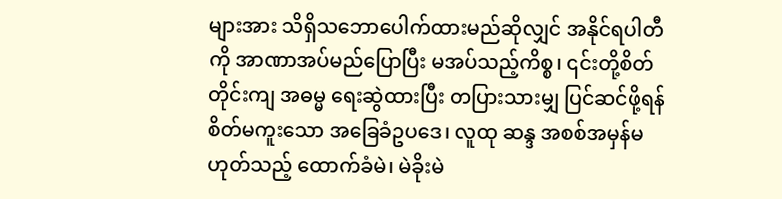များအား သိရှိသဘောပေါက်ထားမည်ဆိုလျှင် အနိုင်ရပါတီကို အာဏာအပ်မည်ပြောပြီး မအပ်သည့်ကိစ္စ၊ ၎င်းတို့စိတ်တိုင်းကျ အဓမ္မ ရေးဆွဲထားပြီး တပြားသားမျှ ပြင်ဆင်ဖို့ရန် စိတ်မကူးသော အခြေခံဥပဒေ၊ လူထု ဆန္ဒ အစစ်အမှန်မဟုတ်သည့် ထောက်ခံမဲ၊ မဲခိုးမဲ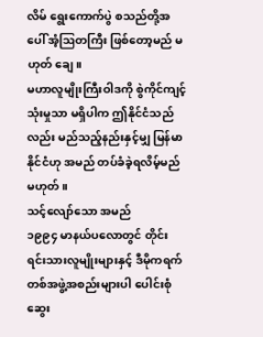လိမ် ရွေးကောက်ပွဲ စသည်တို့အပေါ် အံ့ဩတကြီး ဖြစ်တော့မည် မဟုတ် ချေ။
မဟာလူမျိုးကြီးဝါဒကို စွဲကိုင်ကျင့်သုံးမှုသာ မရှိပါက ဤနိုင်ငံသည်လည်း မည်သည့်နည်းနှင့်မျှ မြန်မာနိုင်ငံဟု အမည် တပ်ခံခဲ့ရလိမ့်မည် မဟုတ်။
သင့်လျော်သော အမည်
၁၉၉၄ မာနယ်ပလောတွင် တိုင်းရင်းသားလူမျိုးများနှင့် ဒီမိုကရက်တစ်အဖွဲ့အစည်းများပါ ပေါင်းစုံဆွေး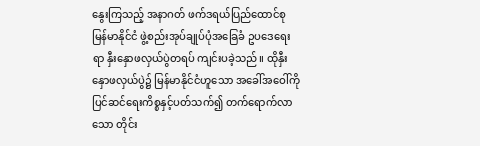နွေးကြသည့် အနာဂတ် ဖက်ဒရယ်ပြည်ထောင်စု မြန်မာနိုင်ငံ ဖွဲ့စည်းအုပ်ချုပ်ပုံအခြေခံ ဥပဒေရေးရာ နှီးနှောဖလှယ်ပွဲတရပ် ကျင်းပခဲ့သည်။ ထိုနှီးနှောဖလှယ်ပွဲ၌ မြန်မာနိုင်ငံဟူသော အခေါ်အဝေါ်ကို ပြင်ဆင်ရေးကိစ္စနှင့်ပတ်သက်၍ တက်ရောက်လာသော တိုင်း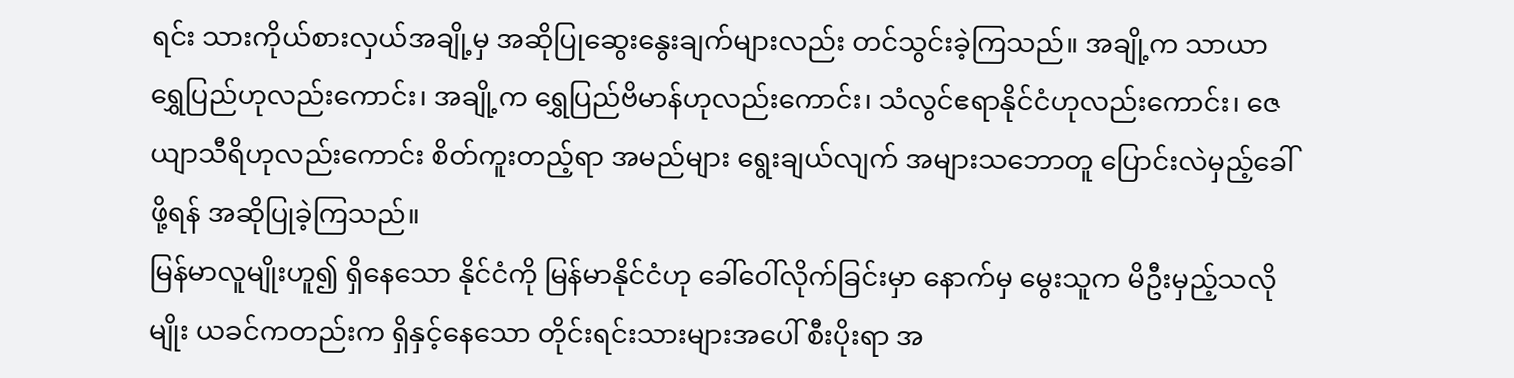ရင်း သားကိုယ်စားလှယ်အချို့မှ အဆိုပြုဆွေးနွေးချက်များလည်း တင်သွင်းခဲ့ကြသည်။ အချို့က သာယာရွှေပြည်ဟုလည်းကောင်း၊ အချို့က ရွှေပြည်ဗိမာန်ဟုလည်းကောင်း၊ သံလွင်ဧရာနိုင်ငံဟုလည်းကောင်း၊ ဇေယျာသီရိဟုလည်းကောင်း စိတ်ကူးတည့်ရာ အမည်များ ရွေးချယ်လျက် အများသဘောတူ ပြောင်းလဲမှည့်ခေါ်ဖို့ရန် အဆိုပြုခဲ့ကြသည်။
မြန်မာလူမျိုးဟူ၍ ရှိနေသော နိုင်ငံကို မြန်မာနိုင်ငံဟု ခေါ်ဝေါ်လိုက်ခြင်းမှာ နောက်မှ မွေးသူက မိဦးမှည့်သလိုမျိုး ယခင်ကတည်းက ရှိနှင့်နေသော တိုင်းရင်းသားများအပေါ် စီးပိုးရာ အ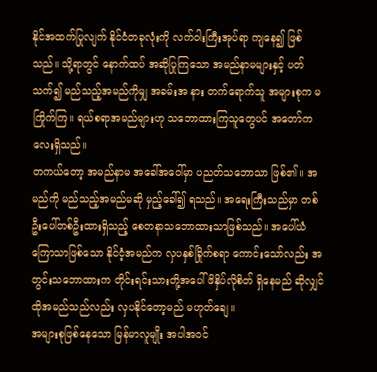နိုင်အထက်ပြုလျက် နိုင်ငံတခုလုံးကို လက်ဝါးကြီးအုပ်ရာ ကျနေ၍ ဖြစ်သည်။ သို့ရာတွင် နောက်ထပ် အဆိုပြုကြသော အမည်နာမများနှင့် ပတ်သက်၍ မည်သည့်အမည်ကိုမျှ အခမ်းအ နား တက်ရောက်သူ အများစုက မကြိုက်ကြ။ ရယ်စရာအမည်များဟု သဘောထားကြသူတွေပင် အတော်ကလေးရှိသည်။
တကယ်တော့ အမည်နာမ အခေါ်အဝေါ်မှာ ပညတ်သဘောသာ ဖြစ်၏။ အမည်ကို မည်သည့်အမည်မဆို မှည့်ခေါ်၍ ရသည်။ အရေးကြီးသည်မှာ တစ်ဦးပေါ်တစ်ဦးထားရှိသည့် စေတနာသဘောထားသာဖြစ်သည်။ အပေါ်ယံကြောသာဖြစ်သော နိုင်ငံ့အမည်က လှပနှစ်ခြိုက်စရာ ကောင်းသော်လည်း အတွင်းသဘောထားက တိုင်းရင်းသားတို့အပေါ် ဖိနှိပ်လိုစိတ် ရှိနေမည် ဆိုလျှင် ထိုအမည်သည်လည်း လှပနိုင်တော့မည် မဟုတ်ချေ။
အများစုဖြစ်နေသော မြန်မာလူမျိုး အပါအဝင်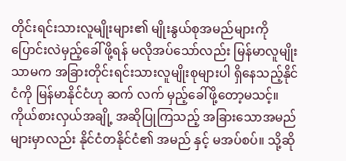တိုင်းရင်းသားလူမျိုးများ၏ မျိုးနွယ်စုအမည်များကို ပြောင်းလဲမှည့်ခေါ် ဖို့ရန် မလိုအပ်သော်လည်း မြန်မာလူမျိုးသာမက အခြားတိုင်းရင်းသားလူမျိုးစုများပါ ရှိနေသည့်နိုင်ငံကို မြန်မာနိုင်ငံဟု ဆက် လက် မှည့်ခေါ်ဖို့တော့မသင့်။ ကိုယ်စားလှယ်အချို့ အဆိုပြုကြသည့် အခြားသောအမည်များမှာလည်း နိုင်ငံတနိုင်ငံ၏ အမည် နှင့် မအပ်စပ်။ သို့ဆို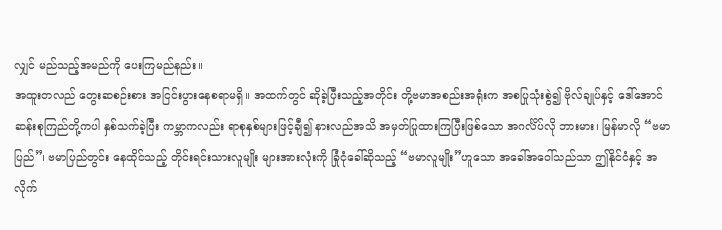လျှင် မည်သည့်အမည်ကို ပေးကြမည်နည်း။
အထူးတလည် တွေးဆစဉ်းစား အငြင်းပွားနေစရာမရှိ။ အထက်တွင် ဆိုခဲ့ပြီးသည့်အတိုင်း တို့ဗမာအစည်းအရုံးက အစပြုသုံးစွဲ၍ ဗိုလ်ချုပ်နှင့် ဒေါ်အောင်ဆန်းစုကြည်တို့ကပါ နှစ်သက်ခဲ့ပြီး ကမ္ဘာကလည်း ရာစုနှစ်များဖြင့်ချီ၍ နားလည်အသိ အမှတ်ပြုထားကြပြီးဖြစ်သော အဂင်္လိပ်လို ဘားမား၊ မြန်မာလို “ဗမာပြည်”၊ ဗမာပြည်တွင်း နေထိုင်သည့် တိုင်းရင်းသားလူမျိုး များအားလုံးကို ခြုံငုံခေါ်ဆိုသည့် “ဗမာလူမျိုး”ဟူသော အခေါ်အဝေါ်သည်သာ ဤနိုင်ငံနှင့် အလိုက်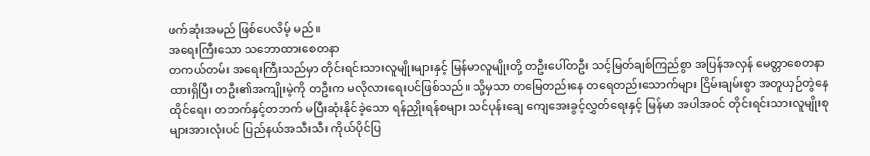ဖက်ဆုံးအမည် ဖြစ်ပေလိမ့် မည်။
အရေးကြီးသော သဘောထားစေတနာ
တကယ်တမ်း အရေးကြီးသည်မှာ တိုင်းရင်းသားလူမျိုးများနှင့် မြန်မာလူမျိုးတို့ တဦးပေါ်တဦး သင့်မြတ်ချစ်ကြည်စွာ အပြန်အလှန် မေတ္တာစေတနာထားရှိပြီး တဦး၏အကျိုးမဲ့ကို တဦးက မလိုလားရေးပင်ဖြစ်သည်။ သို့မှသာ တမြေတည်းနေ တရေတည်းသောက်များ ငြိမ်းချမ်းစွာ အတူယှဉ်တွဲနေထိုင်ရေး၊ တဘက်နှင့်တဘက် မပြီးဆုံးနိုင်ခဲ့သော ရန်ညှိုးရန်စများ သင်ပုန်းချေ ကျေအေးခွင့်လွှတ်ရေးနှင့် မြန်မာ အပါအဝင် တိုင်းရင်းသားလူမျိုးစုများအားလုံးပင် ပြည်နယ်အသီးသီး ကိုယ်ပိုင်ပြ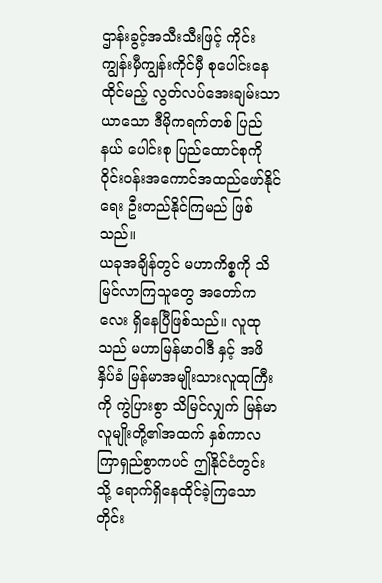ဌာန်းခွင့်အသီးသီးဖြင့် ကိုင်းကျွန်းမှီကျွန်းကိုင်မှီ စုပေါင်းနေထိုင်မည့် လွတ်လပ်အေးချမ်းသာယာသော ဒီမိုကရက်တစ် ပြည်နယ် ပေါင်းစု ပြည်ထောင်စုကို ဝိုင်းဝန်းအကောင်အထည်ဖော်နိုင်ရေး ဦးတည်နိုင်ကြမည် ဖြစ်သည်။
ယခုအချိန်တွင် မဟာကိစ္စကို သိမြင်လာကြသူတွေ အတော်ကလေး ရှိနေပြီဖြစ်သည်။ လူထုသည် မဟာမြန်မာဝါဒီ နှင့် အဖိနှိပ်ခံ မြန်မာအမျိုးသားလူထုကြီးကို ကွဲပြားစွာ သိမြင်လျှက် မြန်မာလူမျိုးတို့၏အထက် နှစ်ကာလကြာရှည်စွာကပင် ဤနိုင်ငံတွင်းသို့ ရောက်ရှိနေထိုင်ခဲ့ကြသော တိုင်း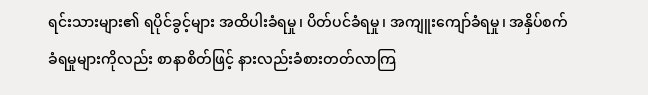ရင်းသားများ၏ ရပိုင်ခွင့်များ အထိပါးခံရမှု၊ ပိတ်ပင်ခံရမှု၊ အကျူးကျော်ခံရမှု၊ အနှိပ်စက်ခံရမှုများကိုလည်း စာနာစိတ်ဖြင့် နားလည်းခံစားတတ်လာကြ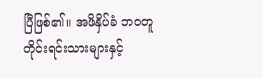ပြီဖြစ်၏။ အဖိနှိပ်ခံ ဘဝတူ တိုင်းရင်းသားများနှင့်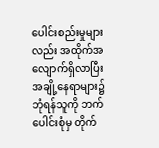ပေါင်းစည်းမှုများလည်း အထိုက်အလျောက်ရှိလာပြီး အချို့နေရာများ၌ ဘုံရန်သူကို ဘက်ပေါင်းစုံမှ တိုက်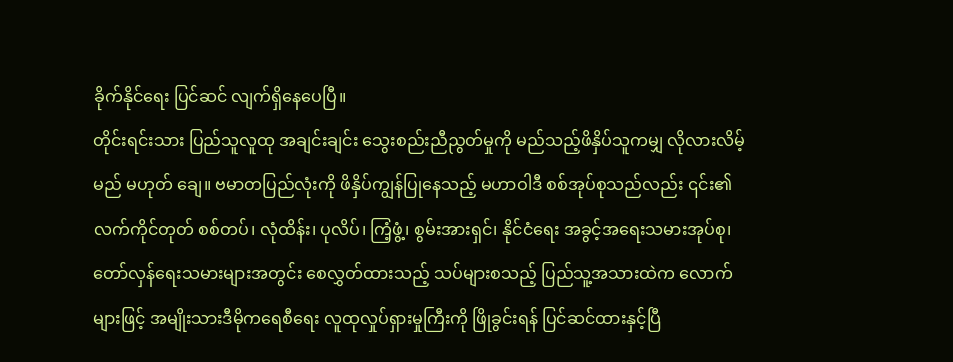ခိုက်နိုင်ရေး ပြင်ဆင် လျက်ရှိနေပေပြီ။
တိုင်းရင်းသား ပြည်သူလူထု အချင်းချင်း သွေးစည်းညီညွတ်မှုကို မည်သည့်ဖိနှိပ်သူကမျှ လိုလားလိမ့်မည် မဟုတ် ချေ။ ဗမာတပြည်လုံးကို ဖိနှိပ်ကျွန်ပြုနေသည့် မဟာဝါဒီ စစ်အုပ်စုသည်လည်း ၎င်း၏ လက်ကိုင်တုတ် စစ်တပ်၊ လုံထိန်း၊ ပုလိပ်၊ ကြံ့ဖွံ့၊ စွမ်းအားရှင်၊ နိုင်ငံရေး အခွင့်အရေးသမားအုပ်စု၊ တော်လှန်ရေးသမားများအတွင်း စေလွှတ်ထားသည့် သပ်များစသည့် ပြည်သူ့အသားထဲက လောက်များဖြင့် အမျိုးသားဒီမိုကရေစီရေး လူထုလှုပ်ရှားမှုကြီးကို ဖြိုခွင်းရန် ပြင်ဆင်ထားနှင့်ပြီ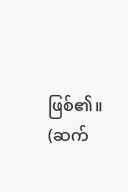ဖြစ်၏။
(ဆက်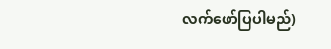လက်ဖော်ပြပါမည်)